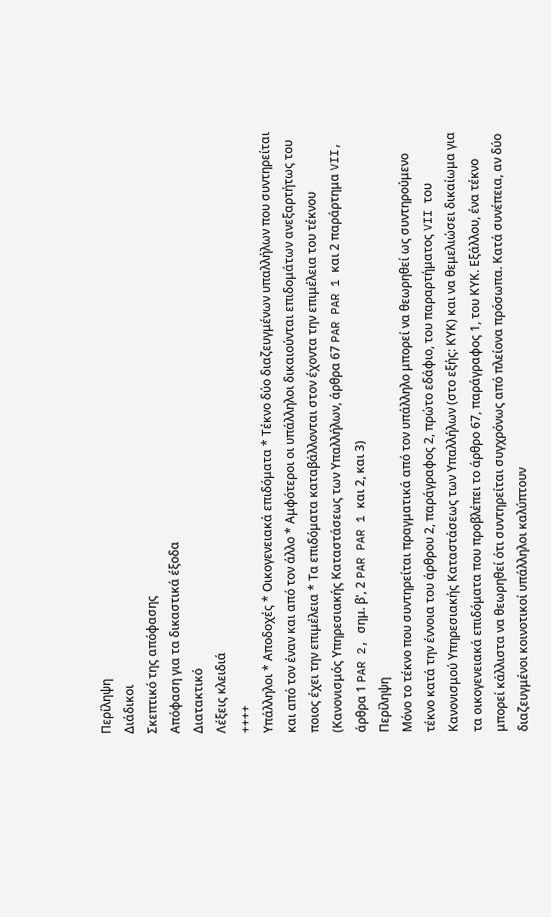Περίληψη
Διάδικοι
Σκεπτικό της απόφασης
Απόφαση για τα δικαστικά έξοδα
Διατακτικό
Λέξεις κλειδιά
++++
Υπάλληλοι * Αποδοχές * Οικογενειακά επιδόματα * Τέκνο δύο διαζευγμένων υπαλλήλων που συντηρείται και από τον έναν και από τον άλλο * Αμφότεροι οι υπάλληλοι δικαιούνται επιδομάτων ανεξαρτήτως του ποιος έχει την επιμέλεια * Τα επιδόματα καταβάλλονται στον έχοντα την επιμέλεια του τέκνου
(Κανονισμός Υπηρεσιακής Καταστάσεως των Υπαλλήλων, άρθρα 67 PAR PAR 1 και 2 παράρτημα VII, άρθρα 1 PAR 2, σημ. β', 2 PAR PAR 1 και 2, και 3)
Περίληψη
Μόνο το τέκνο που συντηρείται πραγματικά από τον υπάλληλο μπορεί να θεωρηθεί ως συντηρούμενο τέκνο κατά την έννοια του άρθρου 2, παράγραφος 2, πρώτο εδάφιο, του παραρτήματος VII του Κανονισμού Υπηρεσιακής Καταστάσεως των Υπαλλήλων (στο εξής: ΚΥΚ) και να θεμελιώσει δικαίωμα για τα οικογενειακά επιδόματα που προβλέπει το άρθρο 67, παράγραφος 1, του ΚΥΚ. Εξάλλου, ένα τέκνο μπορεί κάλλιστα να θεωρηθεί ότι συντηρείται συγχρόνως από πλείονα πρόσωπα. Κατά συνέπεια, αν δύο διαζευγμένοι κοινοτικοί υπάλληλοι καλύπτουν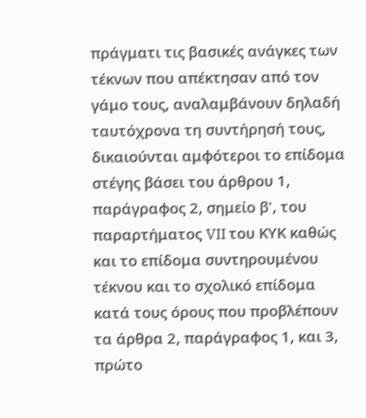πράγματι τις βασικές ανάγκες των τέκνων που απέκτησαν από τον γάμο τους, αναλαμβάνουν δηλαδή ταυτόχρονα τη συντήρησή τους, δικαιούνται αμφότεροι το επίδομα στέγης βάσει του άρθρου 1, παράγραφος 2, σημείο β', του παραρτήματος VII του ΚΥΚ καθώς και το επίδομα συντηρουμένου τέκνου και το σχολικό επίδομα κατά τους όρους που προβλέπουν τα άρθρα 2, παράγραφος 1, και 3, πρώτο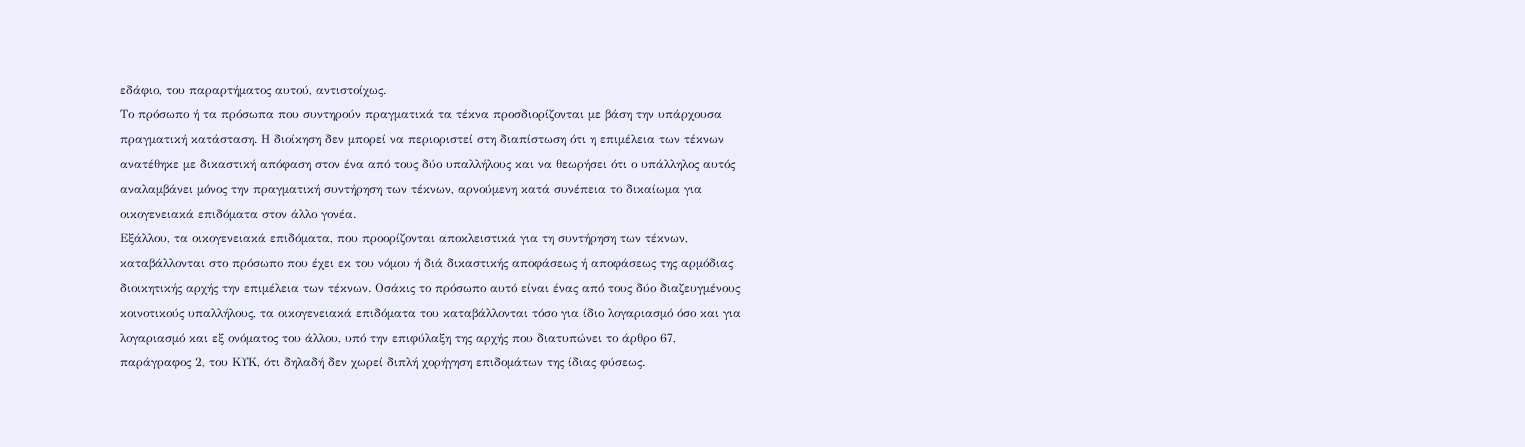εδάφιο, του παραρτήματος αυτού, αντιστοίχως.
Το πρόσωπο ή τα πρόσωπα που συντηρούν πραγματικά τα τέκνα προσδιορίζονται με βάση την υπάρχουσα πραγματική κατάσταση. Η διοίκηση δεν μπορεί να περιοριστεί στη διαπίστωση ότι η επιμέλεια των τέκνων ανατέθηκε με δικαστική απόφαση στον ένα από τους δύο υπαλλήλους και να θεωρήσει ότι ο υπάλληλος αυτός αναλαμβάνει μόνος την πραγματική συντήρηση των τέκνων, αρνούμενη κατά συνέπεια το δικαίωμα για οικογενειακά επιδόματα στον άλλο γονέα.
Εξάλλου, τα οικογενειακά επιδόματα, που προορίζονται αποκλειστικά για τη συντήρηση των τέκνων, καταβάλλονται στο πρόσωπο που έχει εκ του νόμου ή διά δικαστικής αποφάσεως ή αποφάσεως της αρμόδιας διοικητικής αρχής την επιμέλεια των τέκνων. Οσάκις το πρόσωπο αυτό είναι ένας από τους δύο διαζευγμένους κοινοτικούς υπαλλήλους, τα οικογενειακά επιδόματα του καταβάλλονται τόσο για ίδιο λογαριασμό όσο και για λογαριασμό και εξ ονόματος του άλλου, υπό την επιφύλαξη της αρχής που διατυπώνει το άρθρο 67, παράγραφος 2, του ΚΥΚ, ότι δηλαδή δεν χωρεί διπλή χορήγηση επιδομάτων της ίδιας φύσεως.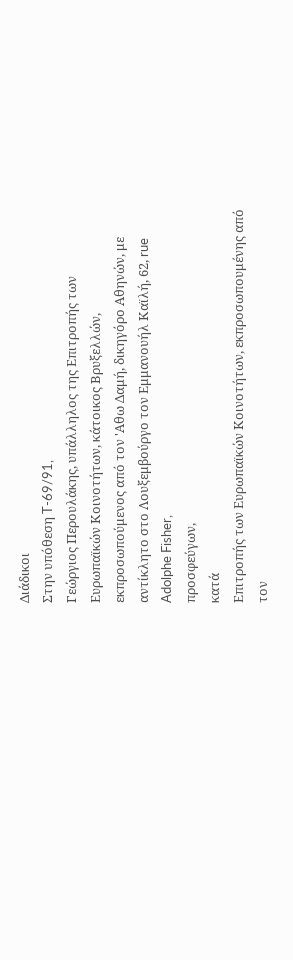Διάδικοι
Στην υπόθεση T-69/91,
Γεώργιος Περουλάκης, υπάλληλος της Επιτροπής των Ευρωπαϊκών Κοινοτήτων, κάτοικος Βρυξελλών, εκπροσωπούμενος από τον 'Αθω Δαμή, δικηγόρο Αθηνών, με αντίκλητο στο Λουξεμβούργο τον Εμμανουήλ Καϊλή, 62, rue Adolphe Fisher,
προσφεύγων,
κατά
Επιτροπής των Ευρωπαϊκών Κοινοτήτων, εκπροσωπουμένης από τον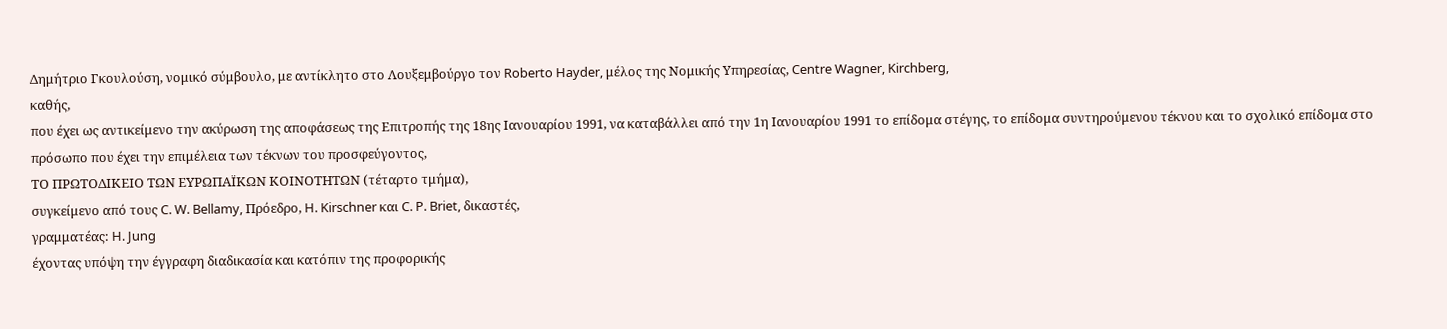Δημήτριο Γκουλούση, νομικό σύμβουλο, με αντίκλητο στο Λουξεμβούργο τον Roberto Hayder, μέλος της Νομικής Υπηρεσίας, Centre Wagner, Kirchberg,
καθής,
που έχει ως αντικείμενο την ακύρωση της αποφάσεως της Επιτροπής της 18ης Ιανουαρίου 1991, να καταβάλλει από την 1η Ιανουαρίου 1991 το επίδομα στέγης, το επίδομα συντηρούμενου τέκνου και το σχολικό επίδομα στο πρόσωπο που έχει την επιμέλεια των τέκνων του προσφεύγοντος,
ΤΟ ΠΡΩΤΟΔΙΚΕΙΟ ΤΩΝ ΕΥΡΩΠΑΪΚΩΝ ΚΟΙΝΟΤΗΤΩΝ (τέταρτο τμήμα),
συγκείμενο από τους C. W. Bellamy, Πρόεδρο, H. Kirschner και C. P. Briet, δικαστές,
γραμματέας: H. Jung
έχοντας υπόψη την έγγραφη διαδικασία και κατόπιν της προφορικής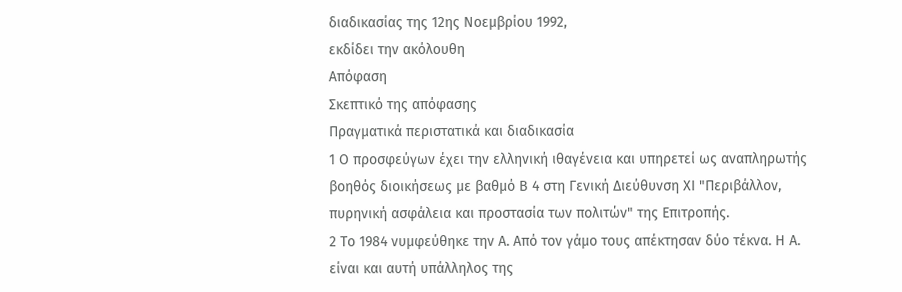διαδικασίας της 12ης Νοεμβρίου 1992,
εκδίδει την ακόλουθη
Απόφαση
Σκεπτικό της απόφασης
Πραγματικά περιστατικά και διαδικασία
1 Ο προσφεύγων έχει την ελληνική ιθαγένεια και υπηρετεί ως αναπληρωτής βοηθός διοικήσεως με βαθμό Β 4 στη Γενική Διεύθυνση ΧΙ "Περιβάλλον, πυρηνική ασφάλεια και προστασία των πολιτών" της Επιτροπής.
2 Το 1984 νυμφεύθηκε την Α. Από τον γάμο τους απέκτησαν δύο τέκνα. Η Α. είναι και αυτή υπάλληλος της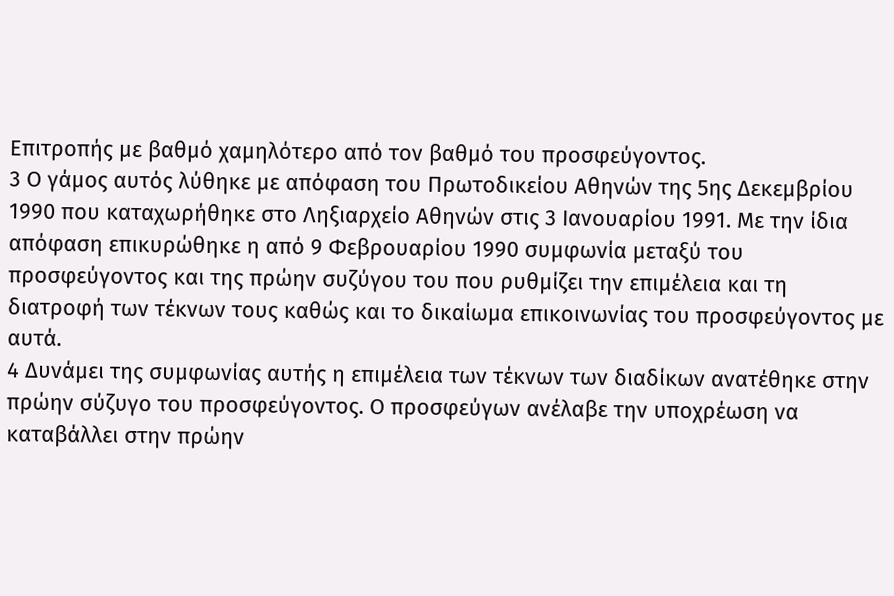Επιτροπής με βαθμό χαμηλότερο από τον βαθμό του προσφεύγοντος.
3 Ο γάμος αυτός λύθηκε με απόφαση του Πρωτοδικείου Αθηνών της 5ης Δεκεμβρίου 1990 που καταχωρήθηκε στο Ληξιαρχείο Αθηνών στις 3 Ιανουαρίου 1991. Με την ίδια απόφαση επικυρώθηκε η από 9 Φεβρουαρίου 1990 συμφωνία μεταξύ του προσφεύγοντος και της πρώην συζύγου του που ρυθμίζει την επιμέλεια και τη διατροφή των τέκνων τους καθώς και το δικαίωμα επικοινωνίας του προσφεύγοντος με αυτά.
4 Δυνάμει της συμφωνίας αυτής η επιμέλεια των τέκνων των διαδίκων ανατέθηκε στην πρώην σύζυγο του προσφεύγοντος. Ο προσφεύγων ανέλαβε την υποχρέωση να καταβάλλει στην πρώην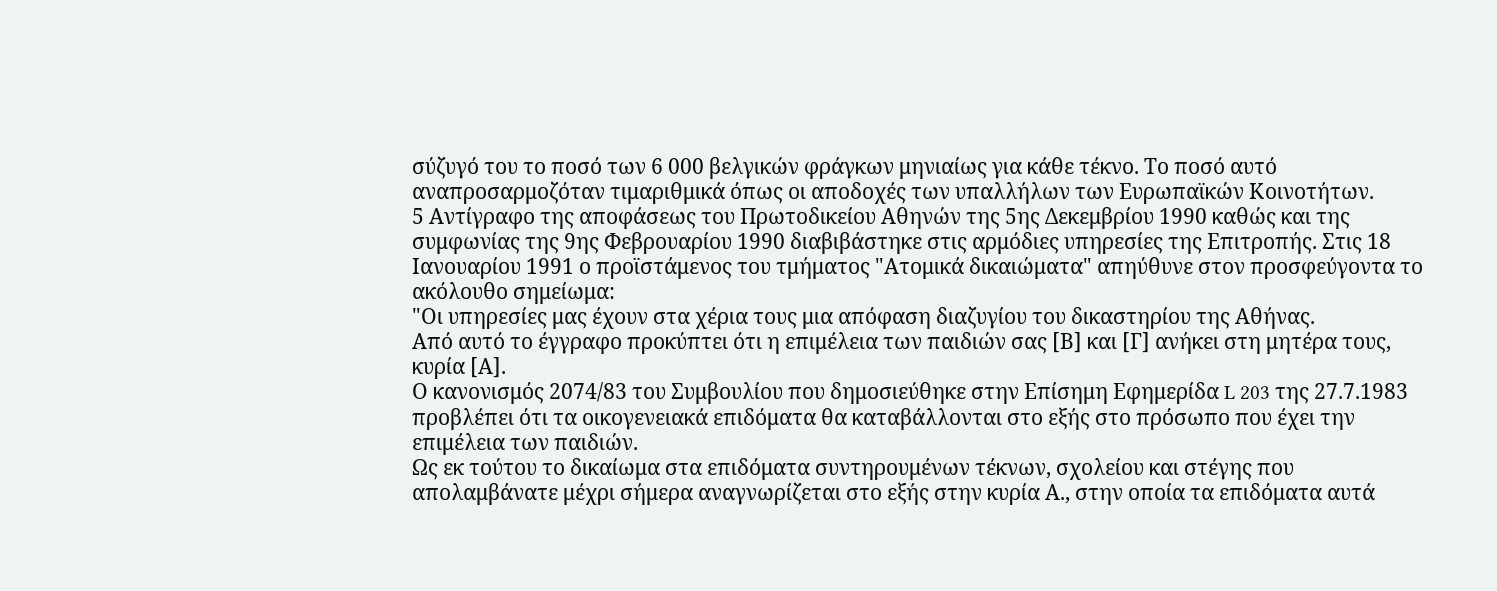σύζυγό του το ποσό των 6 000 βελγικών φράγκων μηνιαίως για κάθε τέκνο. Το ποσό αυτό αναπροσαρμοζόταν τιμαριθμικά όπως οι αποδοχές των υπαλλήλων των Ευρωπαϊκών Κοινοτήτων.
5 Αντίγραφο της αποφάσεως του Πρωτοδικείου Αθηνών της 5ης Δεκεμβρίου 1990 καθώς και της συμφωνίας της 9ης Φεβρουαρίου 1990 διαβιβάστηκε στις αρμόδιες υπηρεσίες της Επιτροπής. Στις 18 Ιανουαρίου 1991 ο προϊστάμενος του τμήματος "Ατομικά δικαιώματα" απηύθυνε στον προσφεύγοντα το ακόλουθο σημείωμα:
"Οι υπηρεσίες μας έχουν στα χέρια τους μια απόφαση διαζυγίου του δικαστηρίου της Αθήνας.
Από αυτό το έγγραφο προκύπτει ότι η επιμέλεια των παιδιών σας [Β] και [Γ] ανήκει στη μητέρα τους, κυρία [Α].
Ο κανονισμός 2074/83 του Συμβουλίου που δημοσιεύθηκε στην Επίσημη Εφημερίδα L 203 της 27.7.1983 προβλέπει ότι τα οικογενειακά επιδόματα θα καταβάλλονται στο εξής στο πρόσωπο που έχει την επιμέλεια των παιδιών.
Ως εκ τούτου το δικαίωμα στα επιδόματα συντηρουμένων τέκνων, σχολείου και στέγης που απολαμβάνατε μέχρι σήμερα αναγνωρίζεται στο εξής στην κυρία Α., στην οποία τα επιδόματα αυτά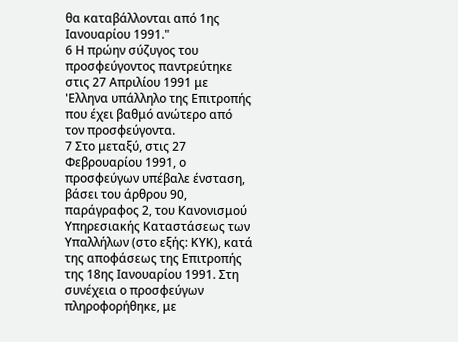θα καταβάλλονται από 1ης Ιανουαρίου 1991."
6 Η πρώην σύζυγος του προσφεύγοντος παντρεύτηκε στις 27 Απριλίου 1991 με 'Ελληνα υπάλληλο της Επιτροπής που έχει βαθμό ανώτερο από τον προσφεύγοντα.
7 Στο μεταξύ, στις 27 Φεβρουαρίου 1991, ο προσφεύγων υπέβαλε ένσταση, βάσει του άρθρου 90, παράγραφος 2, του Κανονισμού Υπηρεσιακής Καταστάσεως των Υπαλλήλων (στο εξής: ΚΥΚ), κατά της αποφάσεως της Επιτροπής της 18ης Ιανουαρίου 1991. Στη συνέχεια ο προσφεύγων πληροφορήθηκε, με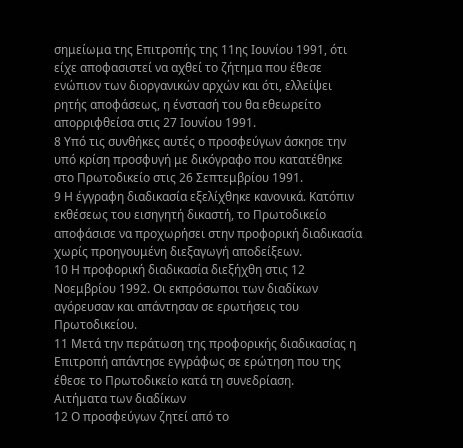σημείωμα της Επιτροπής της 11ης Ιουνίου 1991, ότι είχε αποφασιστεί να αχθεί το ζήτημα που έθεσε ενώπιον των διοργανικών αρχών και ότι, ελλείψει ρητής αποφάσεως, η ένστασή του θα εθεωρείτο απορριφθείσα στις 27 Ιουνίου 1991.
8 Υπό τις συνθήκες αυτές ο προσφεύγων άσκησε την υπό κρίση προσφυγή με δικόγραφο που κατατέθηκε στο Πρωτοδικείο στις 26 Σεπτεμβρίου 1991.
9 Η έγγραφη διαδικασία εξελίχθηκε κανονικά. Κατόπιν εκθέσεως του εισηγητή δικαστή, το Πρωτοδικείο αποφάσισε να προχωρήσει στην προφορική διαδικασία χωρίς προηγουμένη διεξαγωγή αποδείξεων.
10 Η προφορική διαδικασία διεξήχθη στις 12 Νοεμβρίου 1992. Οι εκπρόσωποι των διαδίκων αγόρευσαν και απάντησαν σε ερωτήσεις του Πρωτοδικείου.
11 Μετά την περάτωση της προφορικής διαδικασίας η Επιτροπή απάντησε εγγράφως σε ερώτηση που της έθεσε το Πρωτοδικείο κατά τη συνεδρίαση.
Αιτήματα των διαδίκων
12 Ο προσφεύγων ζητεί από το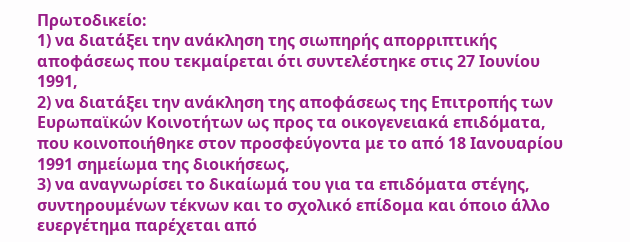Πρωτοδικείο:
1) να διατάξει την ανάκληση της σιωπηρής απορριπτικής αποφάσεως που τεκμαίρεται ότι συντελέστηκε στις 27 Ιουνίου 1991,
2) να διατάξει την ανάκληση της αποφάσεως της Επιτροπής των Ευρωπαϊκών Κοινοτήτων ως προς τα οικογενειακά επιδόματα, που κοινοποιήθηκε στον προσφεύγοντα με το από 18 Ιανουαρίου 1991 σημείωμα της διοικήσεως,
3) να αναγνωρίσει το δικαίωμά του για τα επιδόματα στέγης, συντηρουμένων τέκνων και το σχολικό επίδομα και όποιο άλλο ευεργέτημα παρέχεται από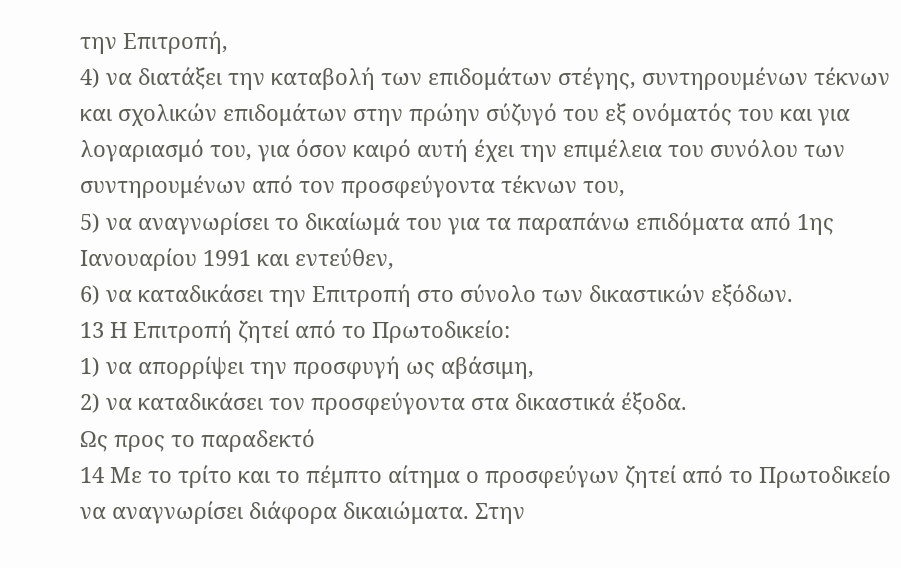την Επιτροπή,
4) να διατάξει την καταβολή των επιδομάτων στέγης, συντηρουμένων τέκνων και σχολικών επιδομάτων στην πρώην σύζυγό του εξ ονόματός του και για λογαριασμό του, για όσον καιρό αυτή έχει την επιμέλεια του συνόλου των συντηρουμένων από τον προσφεύγοντα τέκνων του,
5) να αναγνωρίσει το δικαίωμά του για τα παραπάνω επιδόματα από 1ης Ιανουαρίου 1991 και εντεύθεν,
6) να καταδικάσει την Επιτροπή στο σύνολο των δικαστικών εξόδων.
13 Η Επιτροπή ζητεί από το Πρωτοδικείο:
1) να απορρίψει την προσφυγή ως αβάσιμη,
2) να καταδικάσει τον προσφεύγοντα στα δικαστικά έξοδα.
Ως προς το παραδεκτό
14 Με το τρίτο και το πέμπτο αίτημα ο προσφεύγων ζητεί από το Πρωτοδικείο να αναγνωρίσει διάφορα δικαιώματα. Στην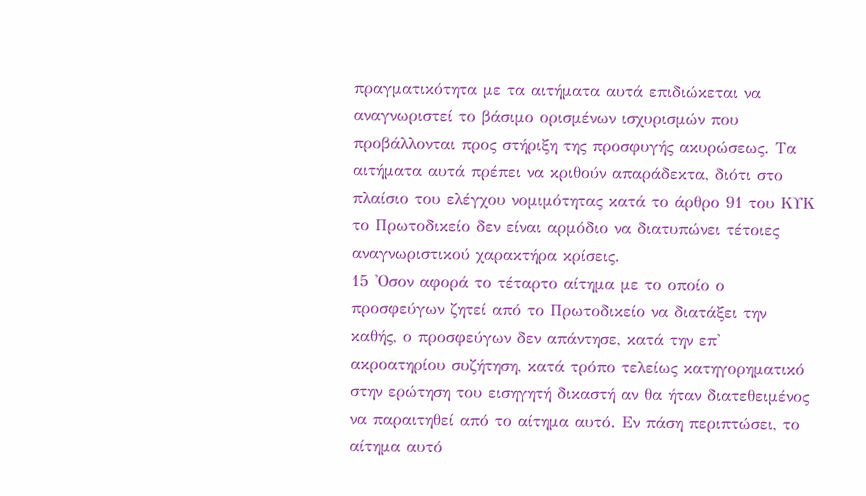πραγματικότητα με τα αιτήματα αυτά επιδιώκεται να αναγνωριστεί το βάσιμο ορισμένων ισχυρισμών που προβάλλονται προς στήριξη της προσφυγής ακυρώσεως. Τα αιτήματα αυτά πρέπει να κριθούν απαράδεκτα, διότι στο πλαίσιο του ελέγχου νομιμότητας κατά το άρθρο 91 του ΚΥΚ το Πρωτοδικείο δεν είναι αρμόδιο να διατυπώνει τέτοιες αναγνωριστικού χαρακτήρα κρίσεις.
15 'Οσον αφορά το τέταρτο αίτημα με το οποίο ο προσφεύγων ζητεί από το Πρωτοδικείο να διατάξει την καθής, ο προσφεύγων δεν απάντησε, κατά την επ' ακροατηρίου συζήτηση, κατά τρόπο τελείως κατηγορηματικό στην ερώτηση του εισηγητή δικαστή αν θα ήταν διατεθειμένος να παραιτηθεί από το αίτημα αυτό. Εν πάση περιπτώσει, το αίτημα αυτό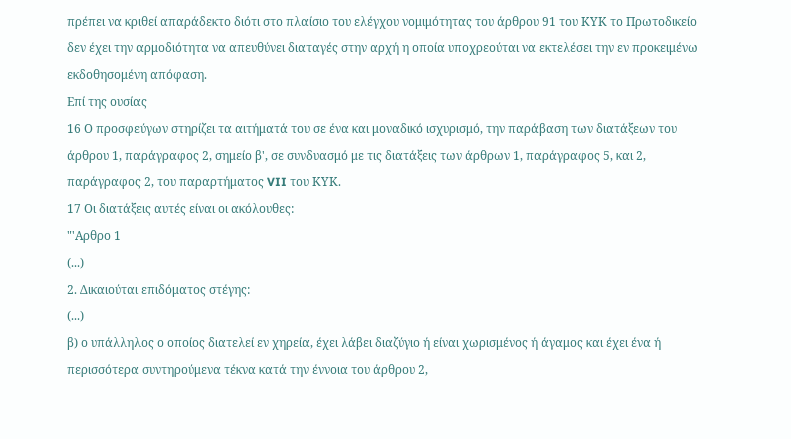πρέπει να κριθεί απαράδεκτο διότι στο πλαίσιο του ελέγχου νομιμότητας του άρθρου 91 του ΚΥΚ το Πρωτοδικείο δεν έχει την αρμοδιότητα να απευθύνει διαταγές στην αρχή η οποία υποχρεούται να εκτελέσει την εν προκειμένω εκδοθησομένη απόφαση.
Επί της ουσίας
16 Ο προσφεύγων στηρίζει τα αιτήματά του σε ένα και μοναδικό ισχυρισμό, την παράβαση των διατάξεων του άρθρου 1, παράγραφος 2, σημείο β', σε συνδυασμό με τις διατάξεις των άρθρων 1, παράγραφος 5, και 2, παράγραφος 2, του παραρτήματος VII του ΚΥΚ.
17 Οι διατάξεις αυτές είναι οι ακόλουθες:
"'Αρθρο 1
(...)
2. Δικαιούται επιδόματος στέγης:
(...)
β) ο υπάλληλος ο οποίος διατελεί εν χηρεία, έχει λάβει διαζύγιο ή είναι χωρισμένος ή άγαμος και έχει ένα ή περισσότερα συντηρούμενα τέκνα κατά την έννοια του άρθρου 2,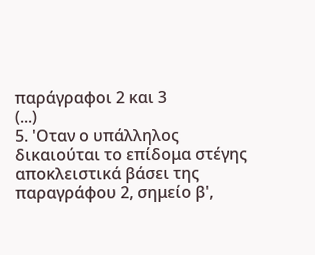παράγραφοι 2 και 3
(...)
5. 'Οταν ο υπάλληλος δικαιούται το επίδομα στέγης αποκλειστικά βάσει της παραγράφου 2, σημείο β',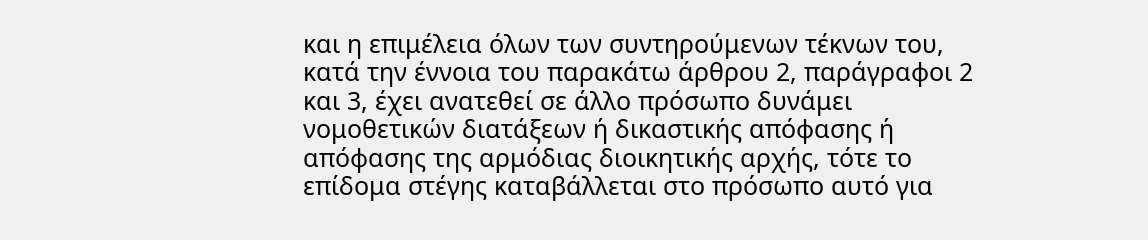και η επιμέλεια όλων των συντηρούμενων τέκνων του, κατά την έννοια του παρακάτω άρθρου 2, παράγραφοι 2 και 3, έχει ανατεθεί σε άλλο πρόσωπο δυνάμει νομοθετικών διατάξεων ή δικαστικής απόφασης ή απόφασης της αρμόδιας διοικητικής αρχής, τότε το επίδομα στέγης καταβάλλεται στο πρόσωπο αυτό για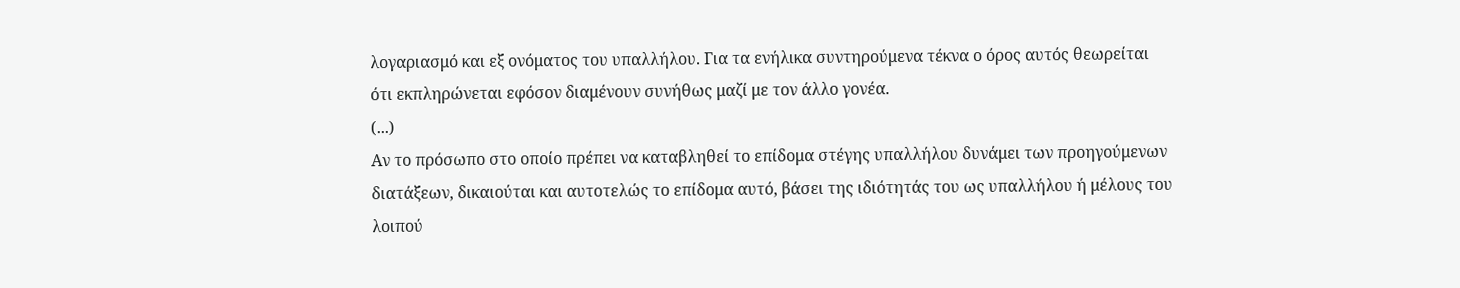λογαριασμό και εξ ονόματος του υπαλλήλου. Για τα ενήλικα συντηρούμενα τέκνα ο όρος αυτός θεωρείται ότι εκπληρώνεται εφόσον διαμένουν συνήθως μαζί με τον άλλο γονέα.
(...)
Αν το πρόσωπο στο οποίο πρέπει να καταβληθεί το επίδομα στέγης υπαλλήλου δυνάμει των προηγούμενων διατάξεων, δικαιούται και αυτοτελώς το επίδομα αυτό, βάσει της ιδιότητάς του ως υπαλλήλου ή μέλους του λοιπού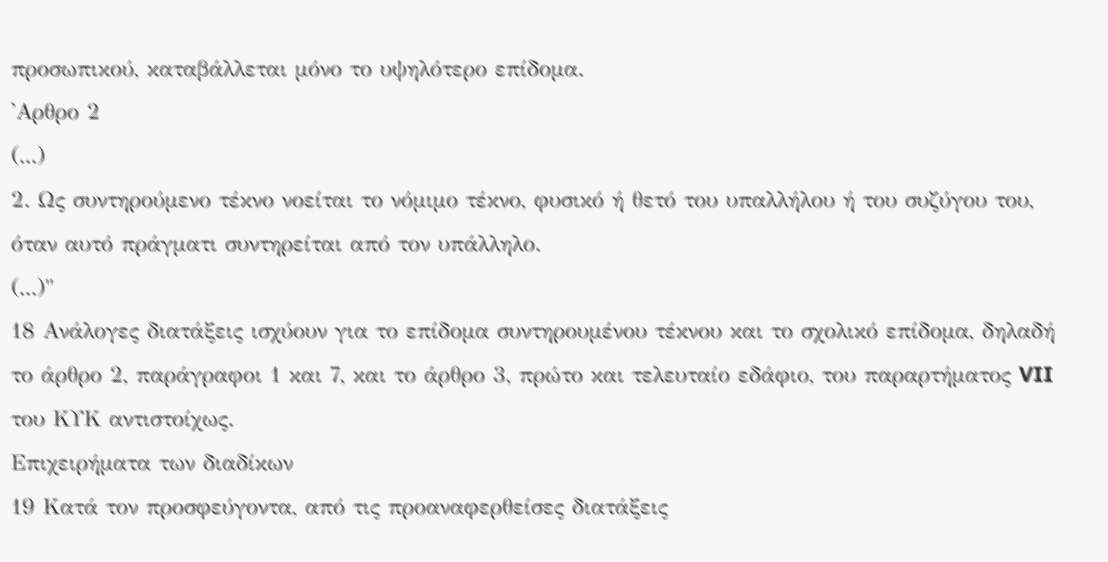προσωπικού, καταβάλλεται μόνο το υψηλότερο επίδομα.
'Αρθρο 2
(...)
2. Ως συντηρούμενο τέκνο νοείται το νόμιμο τέκνο, φυσικό ή θετό του υπαλλήλου ή του συζύγου του, όταν αυτό πράγματι συντηρείται από τον υπάλληλο.
(...)"
18 Ανάλογες διατάξεις ισχύουν για το επίδομα συντηρουμένου τέκνου και το σχολικό επίδομα, δηλαδή το άρθρο 2, παράγραφοι 1 και 7, και το άρθρο 3, πρώτο και τελευταίο εδάφιο, του παραρτήματος VII του ΚΥΚ αντιστοίχως.
Επιχειρήματα των διαδίκων
19 Κατά τον προσφεύγοντα, από τις προαναφερθείσες διατάξεις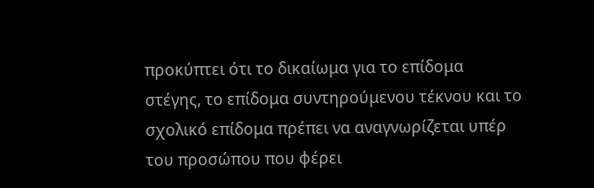προκύπτει ότι το δικαίωμα για το επίδομα στέγης, το επίδομα συντηρούμενου τέκνου και το σχολικό επίδομα πρέπει να αναγνωρίζεται υπέρ του προσώπου που φέρει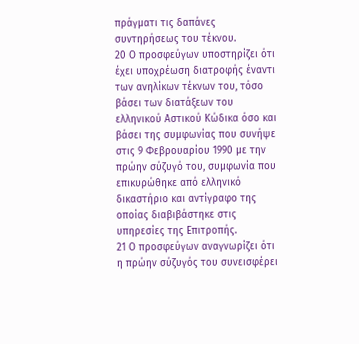πράγματι τις δαπάνες συντηρήσεως του τέκνου.
20 Ο προσφεύγων υποστηρίζει ότι έχει υποχρέωση διατροφής έναντι των ανηλίκων τέκνων του, τόσο βάσει των διατάξεων του ελληνικού Αστικού Κώδικα όσο και βάσει της συμφωνίας που συνήψε στις 9 Φεβρουαρίου 1990 με την πρώην σύζυγό του, συμφωνία που επικυρώθηκε από ελληνικό δικαστήριο και αντίγραφο της οποίας διαβιβάστηκε στις υπηρεσίες της Επιτροπής.
21 Ο προσφεύγων αναγνωρίζει ότι η πρώην σύζυγός του συνεισφέρει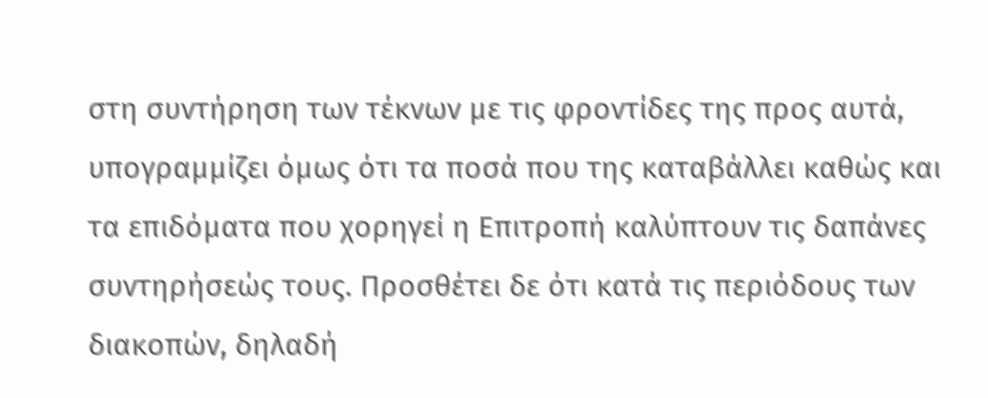στη συντήρηση των τέκνων με τις φροντίδες της προς αυτά, υπογραμμίζει όμως ότι τα ποσά που της καταβάλλει καθώς και τα επιδόματα που χορηγεί η Επιτροπή καλύπτουν τις δαπάνες συντηρήσεώς τους. Προσθέτει δε ότι κατά τις περιόδους των διακοπών, δηλαδή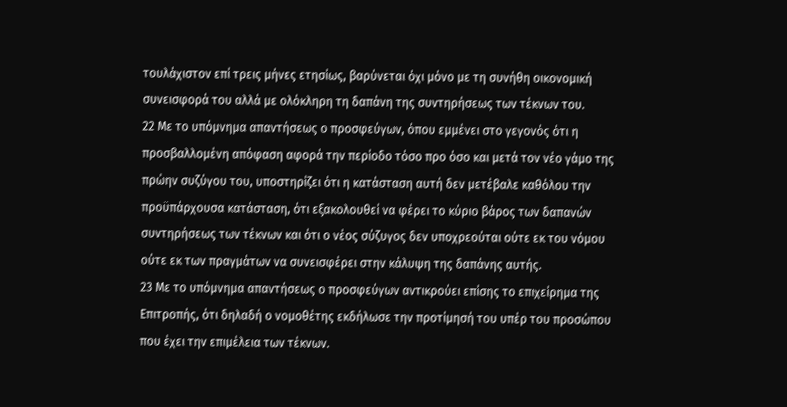τουλάχιστον επί τρεις μήνες ετησίως, βαρύνεται όχι μόνο με τη συνήθη οικονομική συνεισφορά του αλλά με ολόκληρη τη δαπάνη της συντηρήσεως των τέκνων του.
22 Με το υπόμνημα απαντήσεως ο προσφεύγων, όπου εμμένει στο γεγονός ότι η προσβαλλομένη απόφαση αφορά την περίοδο τόσο προ όσο και μετά τον νέο γάμο της πρώην συζύγου του, υποστηρίζει ότι η κατάσταση αυτή δεν μετέβαλε καθόλου την προϋπάρχουσα κατάσταση, ότι εξακολουθεί να φέρει το κύριο βάρος των δαπανών συντηρήσεως των τέκνων και ότι ο νέος σύζυγος δεν υποχρεούται ούτε εκ του νόμου ούτε εκ των πραγμάτων να συνεισφέρει στην κάλυψη της δαπάνης αυτής.
23 Με το υπόμνημα απαντήσεως ο προσφεύγων αντικρούει επίσης το επιχείρημα της Επιτροπής, ότι δηλαδή ο νομοθέτης εκδήλωσε την προτίμησή του υπέρ του προσώπου που έχει την επιμέλεια των τέκνων.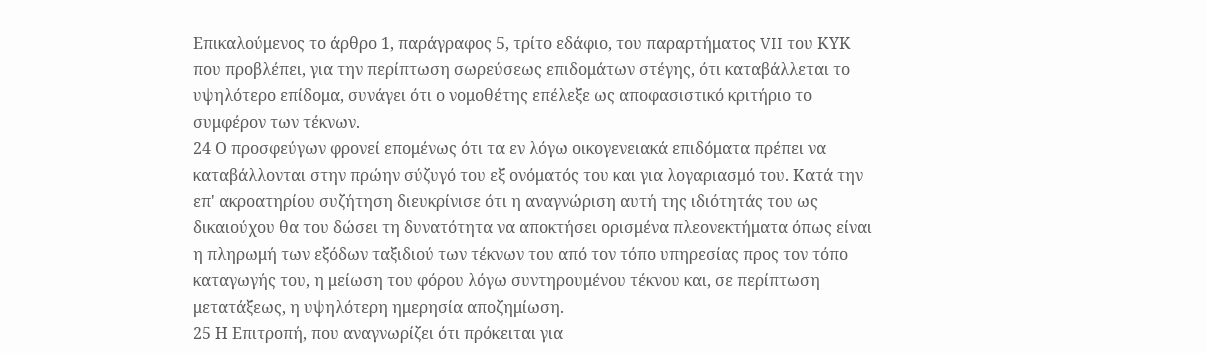Επικαλούμενος το άρθρο 1, παράγραφος 5, τρίτο εδάφιο, του παραρτήματος VII του ΚΥΚ που προβλέπει, για την περίπτωση σωρεύσεως επιδομάτων στέγης, ότι καταβάλλεται το υψηλότερο επίδομα, συνάγει ότι ο νομοθέτης επέλεξε ως αποφασιστικό κριτήριο το συμφέρον των τέκνων.
24 Ο προσφεύγων φρονεί επομένως ότι τα εν λόγω οικογενειακά επιδόματα πρέπει να καταβάλλονται στην πρώην σύζυγό του εξ ονόματός του και για λογαριασμό του. Κατά την επ' ακροατηρίου συζήτηση διευκρίνισε ότι η αναγνώριση αυτή της ιδιότητάς του ως δικαιούχου θα του δώσει τη δυνατότητα να αποκτήσει ορισμένα πλεονεκτήματα όπως είναι η πληρωμή των εξόδων ταξιδιού των τέκνων του από τον τόπο υπηρεσίας προς τον τόπο καταγωγής του, η μείωση του φόρου λόγω συντηρουμένου τέκνου και, σε περίπτωση μετατάξεως, η υψηλότερη ημερησία αποζημίωση.
25 Η Επιτροπή, που αναγνωρίζει ότι πρόκειται για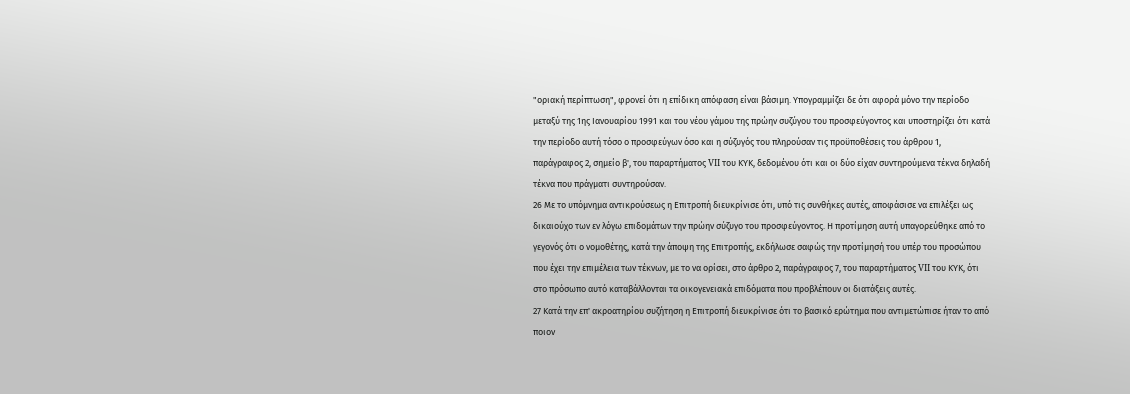"οριακή περίπτωση", φρονεί ότι η επίδικη απόφαση είναι βάσιμη. Υπογραμμίζει δε ότι αφορά μόνο την περίοδο μεταξύ της 1ης Ιανουαρίου 1991 και του νέου γάμου της πρώην συζύγου του προσφεύγοντος και υποστηρίζει ότι κατά την περίοδο αυτή τόσο ο προσφεύγων όσο και η σύζυγός του πληρούσαν τις προϋποθέσεις του άρθρου 1, παράγραφος 2, σημείο β', του παραρτήματος VII του ΚΥΚ, δεδομένου ότι και οι δύο είχαν συντηρούμενα τέκνα δηλαδή τέκνα που πράγματι συντηρούσαν.
26 Με το υπόμνημα αντικρούσεως η Επιτροπή διευκρίνισε ότι, υπό τις συνθήκες αυτές, αποφάσισε να επιλέξει ως δικαιούχο των εν λόγω επιδομάτων την πρώην σύζυγο του προσφεύγοντος. Η προτίμηση αυτή υπαγορεύθηκε από το γεγονός ότι ο νομοθέτης, κατά την άποψη της Επιτροπής, εκδήλωσε σαφώς την προτίμησή του υπέρ του προσώπου που έχει την επιμέλεια των τέκνων, με το να ορίσει, στο άρθρο 2, παράγραφος 7, του παραρτήματος VII του ΚΥΚ, ότι στο πρόσωπο αυτό καταβάλλονται τα οικογενειακά επιδόματα που προβλέπουν οι διατάξεις αυτές.
27 Κατά την επ' ακροατηρίου συζήτηση η Επιτροπή διευκρίνισε ότι το βασικό ερώτημα που αντιμετώπισε ήταν το από ποιον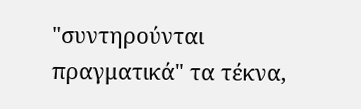"συντηρούνται πραγματικά" τα τέκνα,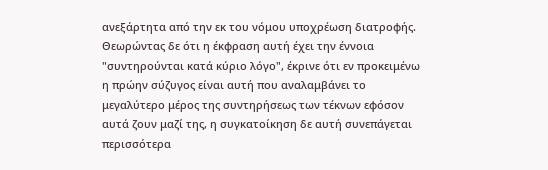ανεξάρτητα από την εκ του νόμου υποχρέωση διατροφής. Θεωρώντας δε ότι η έκφραση αυτή έχει την έννοια "συντηρούνται κατά κύριο λόγο", έκρινε ότι εν προκειμένω η πρώην σύζυγος είναι αυτή που αναλαμβάνει το μεγαλύτερο μέρος της συντηρήσεως των τέκνων εφόσον αυτά ζουν μαζί της, η συγκατοίκηση δε αυτή συνεπάγεται περισσότερα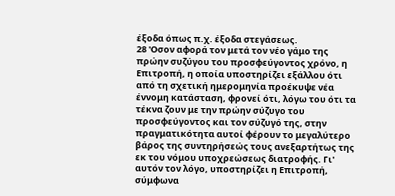έξοδα όπως π.χ. έξοδα στεγάσεως.
28 'Οσον αφορά τον μετά τον νέο γάμο της πρώην συζύγου του προσφεύγοντος χρόνο, η Επιτροπή, η οποία υποστηρίζει εξάλλου ότι από τη σχετική ημερομηνία προέκυψε νέα έννομη κατάσταση, φρονεί ότι, λόγω του ότι τα τέκνα ζουν με την πρώην σύζυγο του προσφεύγοντος και τον σύζυγό της, στην πραγματικότητα αυτοί φέρουν το μεγαλύτερο βάρος της συντηρήσεώς τους ανεξαρτήτως της εκ του νόμου υποχρεώσεως διατροφής. Γι' αυτόν τον λόγο, υποστηρίζει η Επιτροπή, σύμφωνα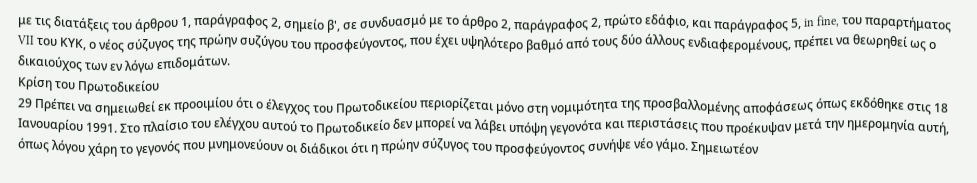με τις διατάξεις του άρθρου 1, παράγραφος 2, σημείο β', σε συνδυασμό με το άρθρο 2, παράγραφος 2, πρώτο εδάφιο, και παράγραφος 5, in fine, του παραρτήματος VII του ΚΥΚ, ο νέος σύζυγος της πρώην συζύγου του προσφεύγοντος, που έχει υψηλότερο βαθμό από τους δύο άλλους ενδιαφερομένους, πρέπει να θεωρηθεί ως ο δικαιούχος των εν λόγω επιδομάτων.
Κρίση του Πρωτοδικείου
29 Πρέπει να σημειωθεί εκ προοιμίου ότι ο έλεγχος του Πρωτοδικείου περιορίζεται μόνο στη νομιμότητα της προσβαλλομένης αποφάσεως όπως εκδόθηκε στις 18 Ιανουαρίου 1991. Στο πλαίσιο του ελέγχου αυτού το Πρωτοδικείο δεν μπορεί να λάβει υπόψη γεγονότα και περιστάσεις που προέκυψαν μετά την ημερομηνία αυτή, όπως λόγου χάρη το γεγονός που μνημονεύουν οι διάδικοι ότι η πρώην σύζυγος του προσφεύγοντος συνήψε νέο γάμο. Σημειωτέον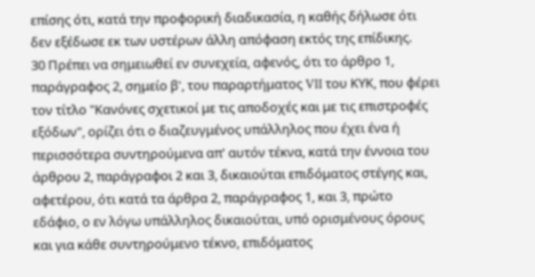επίσης ότι, κατά την προφορική διαδικασία, η καθής δήλωσε ότι δεν εξέδωσε εκ των υστέρων άλλη απόφαση εκτός της επίδικης.
30 Πρέπει να σημειωθεί εν συνεχεία, αφενός, ότι το άρθρο 1, παράγραφος 2, σημείο β', του παραρτήματος VII του ΚΥΚ, που φέρει τον τίτλο "Κανόνες σχετικοί με τις αποδοχές και με τις επιστροφές εξόδων", ορίζει ότι ο διαζευγμένος υπάλληλος που έχει ένα ή περισσότερα συντηρούμενα απ' αυτόν τέκνα, κατά την έννοια του άρθρου 2, παράγραφοι 2 και 3, δικαιούται επιδόματος στέγης και, αφετέρου, ότι κατά τα άρθρα 2, παράγραφος 1, και 3, πρώτο εδάφιο, ο εν λόγω υπάλληλος δικαιούται, υπό ορισμένους όρους και για κάθε συντηρούμενο τέκνο, επιδόματος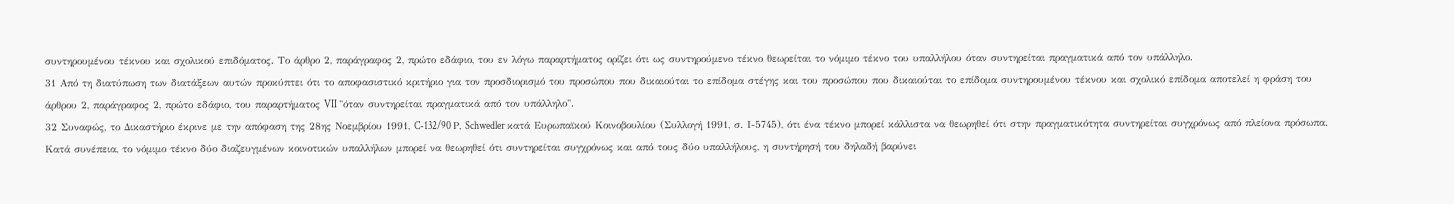συντηρουμένου τέκνου και σχολικού επιδόματος. Το άρθρο 2, παράγραφος 2, πρώτο εδάφιο, του εν λόγω παραρτήματος ορίζει ότι ως συντηρούμενο τέκνο θεωρείται το νόμιμο τέκνο του υπαλλήλου όταν συντηρείται πραγματικά από τον υπάλληλο.
31 Από τη διατύπωση των διατάξεων αυτών προκύπτει ότι το αποφασιστικό κριτήριο για τον προσδιορισμό του προσώπου που δικαιούται το επίδομα στέγης και του προσώπου που δικαιούται το επίδομα συντηρουμένου τέκνου και σχολικό επίδομα αποτελεί η φράση του άρθρου 2, παράγραφος 2, πρώτο εδάφιο, του παραρτήματος VII "όταν συντηρείται πραγματικά από τον υπάλληλο".
32 Συναφώς, το Δικαστήριο έκρινε με την απόφαση της 28ης Νοεμβρίου 1991, C-132/90 Ρ, Schwedler κατά Ευρωπαϊκού Κοινοβουλίου (Συλλογή 1991, σ. Ι-5745), ότι ένα τέκνο μπορεί κάλλιστα να θεωρηθεί ότι στην πραγματικότητα συντηρείται συγχρόνως από πλείονα πρόσωπα. Κατά συνέπεια, το νόμιμο τέκνο δύο διαζευγμένων κοινοτικών υπαλλήλων μπορεί να θεωρηθεί ότι συντηρείται συγχρόνως και από τους δύο υπαλλήλους, η συντήρησή του δηλαδή βαρύνει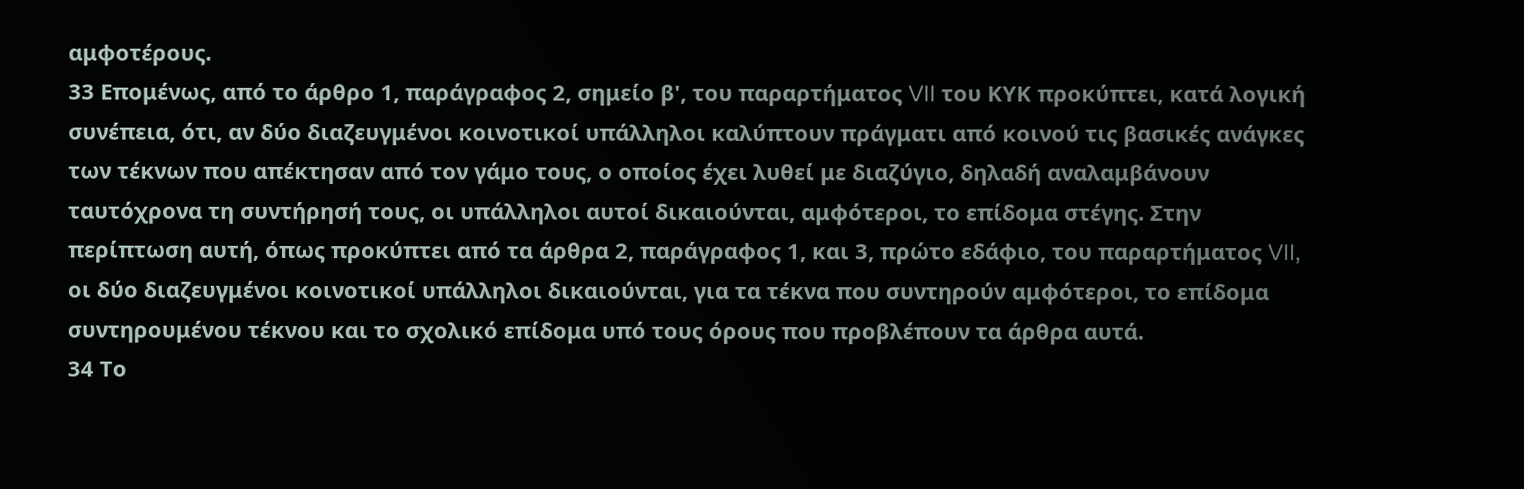αμφοτέρους.
33 Επομένως, από το άρθρο 1, παράγραφος 2, σημείο β', του παραρτήματος VII του ΚΥΚ προκύπτει, κατά λογική συνέπεια, ότι, αν δύο διαζευγμένοι κοινοτικοί υπάλληλοι καλύπτουν πράγματι από κοινού τις βασικές ανάγκες των τέκνων που απέκτησαν από τον γάμο τους, ο οποίος έχει λυθεί με διαζύγιο, δηλαδή αναλαμβάνουν ταυτόχρονα τη συντήρησή τους, οι υπάλληλοι αυτοί δικαιούνται, αμφότεροι, το επίδομα στέγης. Στην περίπτωση αυτή, όπως προκύπτει από τα άρθρα 2, παράγραφος 1, και 3, πρώτο εδάφιο, του παραρτήματος VII, οι δύο διαζευγμένοι κοινοτικοί υπάλληλοι δικαιούνται, για τα τέκνα που συντηρούν αμφότεροι, το επίδομα συντηρουμένου τέκνου και το σχολικό επίδομα υπό τους όρους που προβλέπουν τα άρθρα αυτά.
34 Το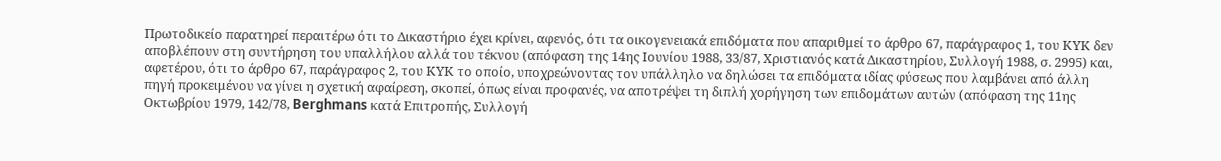Πρωτοδικείο παρατηρεί περαιτέρω ότι το Δικαστήριο έχει κρίνει, αφενός, ότι τα οικογενειακά επιδόματα που απαριθμεί το άρθρο 67, παράγραφος 1, του ΚΥΚ δεν αποβλέπουν στη συντήρηση του υπαλλήλου αλλά του τέκνου (απόφαση της 14ης Ιουνίου 1988, 33/87, Χριστιανός κατά Δικαστηρίου, Συλλογή 1988, σ. 2995) και, αφετέρου, ότι το άρθρο 67, παράγραφος 2, του ΚΥΚ το οποίο, υποχρεώνοντας τον υπάλληλο να δηλώσει τα επιδόματα ιδίας φύσεως που λαμβάνει από άλλη πηγή προκειμένου να γίνει η σχετική αφαίρεση, σκοπεί, όπως είναι προφανές, να αποτρέψει τη διπλή χορήγηση των επιδομάτων αυτών (απόφαση της 11ης Οκτωβρίου 1979, 142/78, Berghmans κατά Επιτροπής, Συλλογή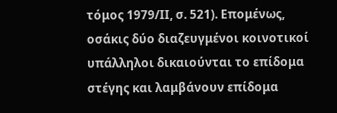τόμος 1979/ΙΙ, σ. 521). Επομένως, οσάκις δύο διαζευγμένοι κοινοτικοί υπάλληλοι δικαιούνται το επίδομα στέγης και λαμβάνουν επίδομα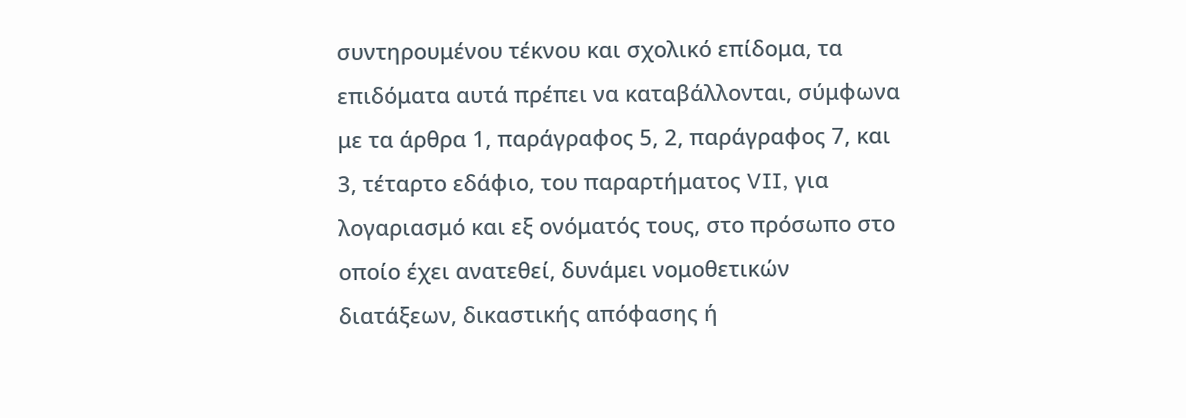συντηρουμένου τέκνου και σχολικό επίδομα, τα επιδόματα αυτά πρέπει να καταβάλλονται, σύμφωνα με τα άρθρα 1, παράγραφος 5, 2, παράγραφος 7, και 3, τέταρτο εδάφιο, του παραρτήματος VII, για λογαριασμό και εξ ονόματός τους, στο πρόσωπο στο οποίο έχει ανατεθεί, δυνάμει νομοθετικών διατάξεων, δικαστικής απόφασης ή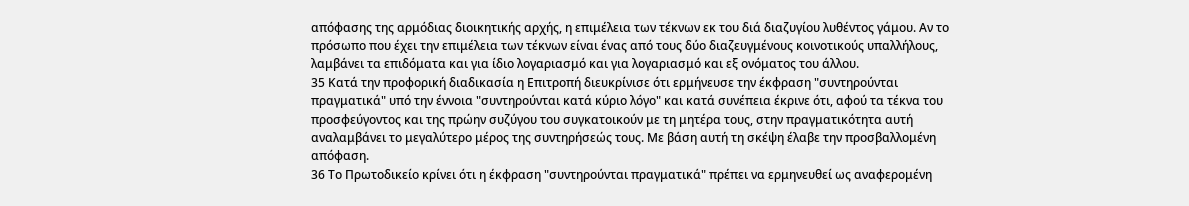απόφασης της αρμόδιας διοικητικής αρχής, η επιμέλεια των τέκνων εκ του διά διαζυγίου λυθέντος γάμου. Αν το πρόσωπο που έχει την επιμέλεια των τέκνων είναι ένας από τους δύο διαζευγμένους κοινοτικούς υπαλλήλους, λαμβάνει τα επιδόματα και για ίδιο λογαριασμό και για λογαριασμό και εξ ονόματος του άλλου.
35 Κατά την προφορική διαδικασία η Επιτροπή διευκρίνισε ότι ερμήνευσε την έκφραση "συντηρούνται πραγματικά" υπό την έννοια "συντηρούνται κατά κύριο λόγο" και κατά συνέπεια έκρινε ότι, αφού τα τέκνα του προσφεύγοντος και της πρώην συζύγου του συγκατοικούν με τη μητέρα τους, στην πραγματικότητα αυτή αναλαμβάνει το μεγαλύτερο μέρος της συντηρήσεώς τους. Με βάση αυτή τη σκέψη έλαβε την προσβαλλομένη απόφαση.
36 Το Πρωτοδικείο κρίνει ότι η έκφραση "συντηρούνται πραγματικά" πρέπει να ερμηνευθεί ως αναφερομένη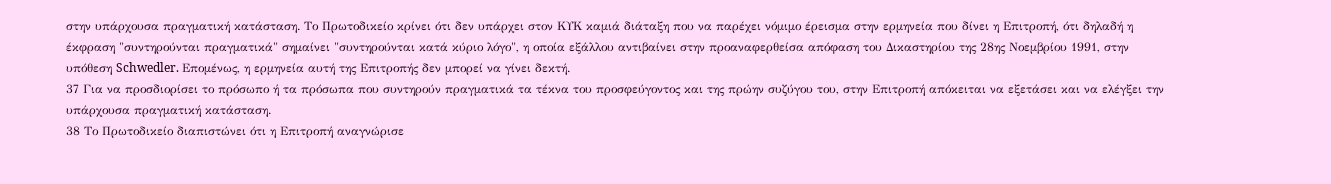στην υπάρχουσα πραγματική κατάσταση. Το Πρωτοδικείο κρίνει ότι δεν υπάρχει στον ΚΥΚ καμιά διάταξη που να παρέχει νόμιμο έρεισμα στην ερμηνεία που δίνει η Επιτροπή, ότι δηλαδή η έκφραση "συντηρούνται πραγματικά" σημαίνει "συντηρούνται κατά κύριο λόγο", η οποία εξάλλου αντιβαίνει στην προαναφερθείσα απόφαση του Δικαστηρίου της 28ης Νοεμβρίου 1991, στην υπόθεση Schwedler. Επομένως, η ερμηνεία αυτή της Επιτροπής δεν μπορεί να γίνει δεκτή.
37 Για να προσδιορίσει το πρόσωπο ή τα πρόσωπα που συντηρούν πραγματικά τα τέκνα του προσφεύγοντος και της πρώην συζύγου του, στην Επιτροπή απόκειται να εξετάσει και να ελέγξει την υπάρχουσα πραγματική κατάσταση.
38 Το Πρωτοδικείο διαπιστώνει ότι η Επιτροπή αναγνώρισε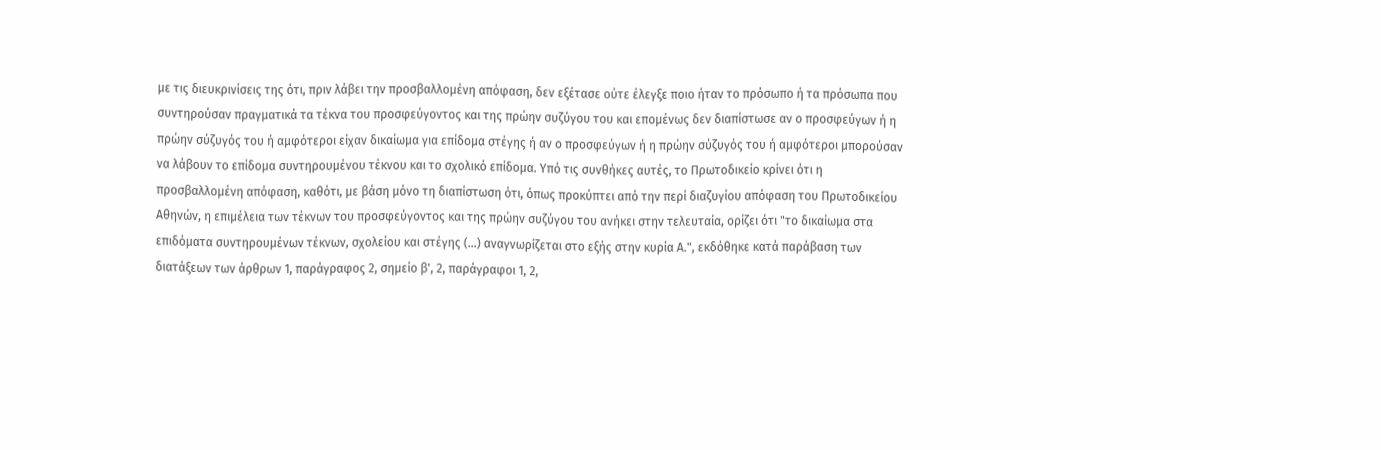με τις διευκρινίσεις της ότι, πριν λάβει την προσβαλλομένη απόφαση, δεν εξέτασε ούτε έλεγξε ποιο ήταν το πρόσωπο ή τα πρόσωπα που συντηρούσαν πραγματικά τα τέκνα του προσφεύγοντος και της πρώην συζύγου του και επομένως δεν διαπίστωσε αν ο προσφεύγων ή η πρώην σύζυγός του ή αμφότεροι είχαν δικαίωμα για επίδομα στέγης ή αν ο προσφεύγων ή η πρώην σύζυγός του ή αμφότεροι μπορούσαν να λάβουν το επίδομα συντηρουμένου τέκνου και το σχολικό επίδομα. Υπό τις συνθήκες αυτές, το Πρωτοδικείο κρίνει ότι η προσβαλλομένη απόφαση, καθότι, με βάση μόνο τη διαπίστωση ότι, όπως προκύπτει από την περί διαζυγίου απόφαση του Πρωτοδικείου Αθηνών, η επιμέλεια των τέκνων του προσφεύγοντος και της πρώην συζύγου του ανήκει στην τελευταία, ορίζει ότι "το δικαίωμα στα επιδόματα συντηρουμένων τέκνων, σχολείου και στέγης (...) αναγνωρίζεται στο εξής στην κυρία Α.", εκδόθηκε κατά παράβαση των διατάξεων των άρθρων 1, παράγραφος 2, σημείο β', 2, παράγραφοι 1, 2,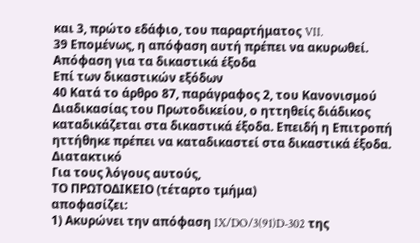και 3, πρώτο εδάφιο, του παραρτήματος VII.
39 Επομένως, η απόφαση αυτή πρέπει να ακυρωθεί.
Απόφαση για τα δικαστικά έξοδα
Επί των δικαστικών εξόδων
40 Κατά το άρθρο 87, παράγραφος 2, του Κανονισμού Διαδικασίας του Πρωτοδικείου, ο ηττηθείς διάδικος καταδικάζεται στα δικαστικά έξοδα. Επειδή η Επιτροπή ηττήθηκε πρέπει να καταδικαστεί στα δικαστικά έξοδα.
Διατακτικό
Για τους λόγους αυτούς,
ΤΟ ΠΡΩΤΟΔΙΚΕΙΟ (τέταρτο τμήμα)
αποφασίζει:
1) Ακυρώνει την απόφαση IX/DO/3(91)D-302 της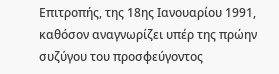Επιτροπής, της 18ης Ιανουαρίου 1991, καθόσον αναγνωρίζει υπέρ της πρώην συζύγου του προσφεύγοντος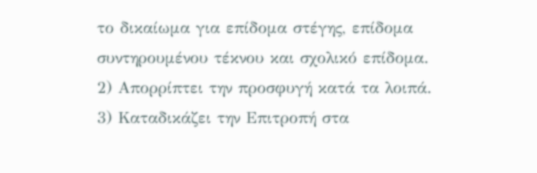το δικαίωμα για επίδομα στέγης, επίδομα συντηρουμένου τέκνου και σχολικό επίδομα.
2) Απορρίπτει την προσφυγή κατά τα λοιπά.
3) Καταδικάζει την Επιτροπή στα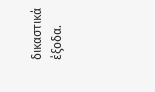δικαστικά έξοδα.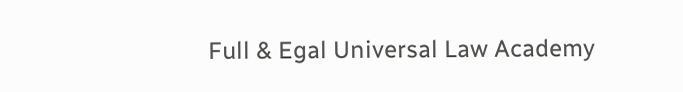Full & Egal Universal Law Academy